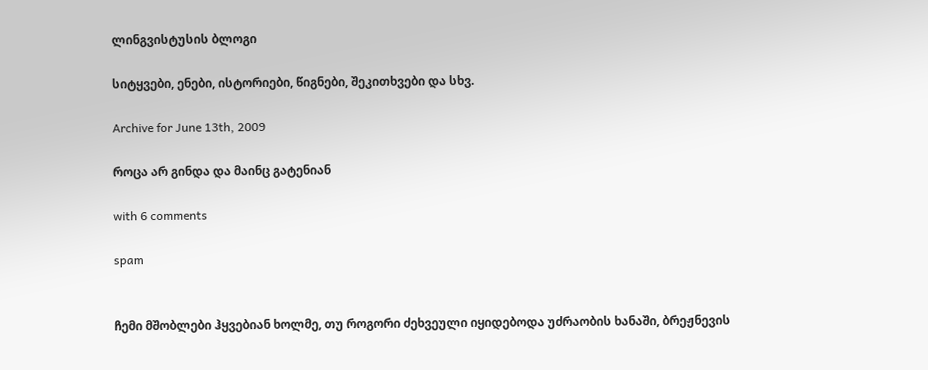ლინგვისტუსის ბლოგი

სიტყვები, ენები, ისტორიები, წიგნები, შეკითხვები და სხვ.

Archive for June 13th, 2009

როცა არ გინდა და მაინც გატენიან

with 6 comments

spam


ჩემი მშობლები ჰყვებიან ხოლმე, თუ როგორი ძეხვეული იყიდებოდა უძრაობის ხანაში, ბრეჟნევის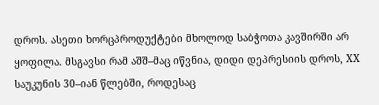დროს. ასეთი ხორცპროდუქტები მხოლოდ საბჭოთა კავშირში არ ყოფილა. მსგავსი რამ აშშ–მაც იწვნია, დიდი დეპრესიის დროს, XX საუკუნის 30–იან წლებში, როდესაც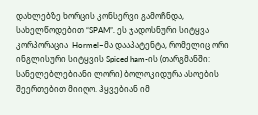დახლებზე ხორცის კონსერვი გამოჩნდა, სახელწოდებით “SPAM”. ეს ჯადოსნური სიტყვა კორპორაცია  Hormel–მა დააპატენტა, რომელიც ორი ინგლისური სიტყვის Spiced ham-ის (თარგმანში: სანელებლებიანი ლორი) ბოლოკიდურა ასოების შეერთებით მიიღო. ჰყვებიან იმ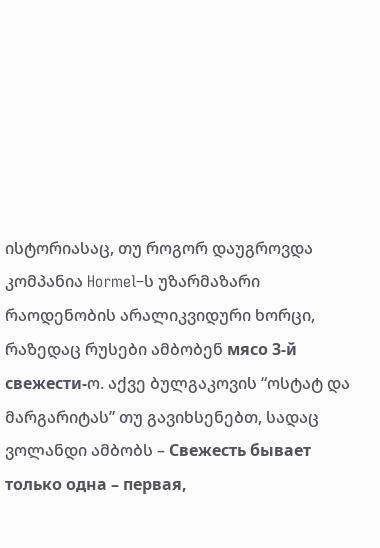ისტორიასაც, თუ როგორ დაუგროვდა კომპანია Hormel–ს უზარმაზარი რაოდენობის არალიკვიდური ხორცი, რაზედაც რუსები ამბობენ мясо 3-й свежести-ო. აქვე ბულგაკოვის “ოსტატ და მარგარიტას” თუ გავიხსენებთ, სადაც ვოლანდი ამბობს – Свежесть бывает только одна – первая,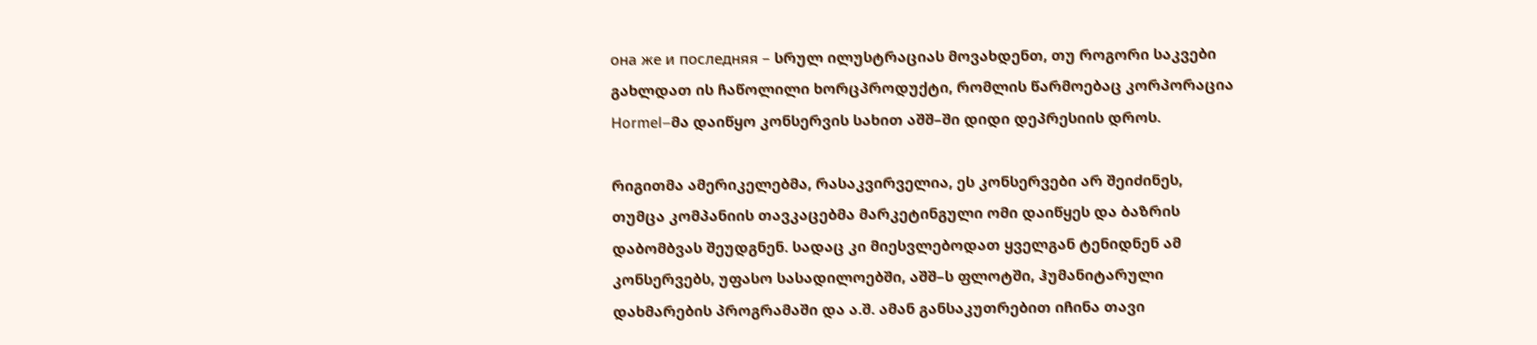она же и последняя – სრულ ილუსტრაციას მოვახდენთ, თუ როგორი საკვები გახლდათ ის ჩაწოლილი ხორცპროდუქტი, რომლის წარმოებაც კორპორაცია Hormel–მა დაიწყო კონსერვის სახით აშშ–ში დიდი დეპრესიის დროს.

რიგითმა ამერიკელებმა, რასაკვირველია, ეს კონსერვები არ შეიძინეს, თუმცა კომპანიის თავკაცებმა მარკეტინგული ომი დაიწყეს და ბაზრის დაბომბვას შეუდგნენ. სადაც კი მიესვლებოდათ ყველგან ტენიდნენ ამ კონსერვებს, უფასო სასადილოებში, აშშ–ს ფლოტში, ჰუმანიტარული დახმარების პროგრამაში და ა.შ. ამან განსაკუთრებით იჩინა თავი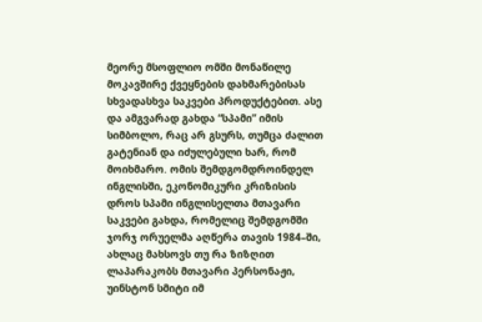მეორე მსოფლიო ომში მონაწილე მოკავშირე ქვეყნების დახმარებისას სხვადასხვა საკვები პროდუქტებით. ასე და ამგვარად გახდა “სპამი” იმის სიმბოლო, რაც არ გსურს, თუმცა ძალით გატენიან და იძულებული ხარ, რომ მოიხმარო. ომის შემდგომდროინდელ ინგლისში, ეკონომიკური კრიზისის დროს სპამი ინგლისელთა მთავარი საკვები გახდა, რომელიც შემდგომში ჯორჯ ორუელმა აღწერა თავის 1984–ში, ახლაც მახსოვს თუ რა ზიზღით ლაპარაკობს მთავარი პერსონაჟი, უინსტონ სმიტი იმ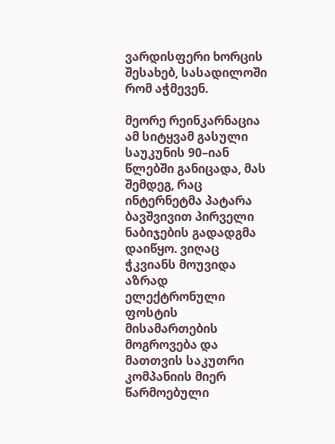ვარდისფერი ხორცის შესახებ, სასადილოში რომ აჭმევენ.

მეორე რეინკარნაცია ამ სიტყვამ გასული საუკუნის 90–იან წლებში განიცადა, მას შემდეგ, რაც ინტერნეტმა პატარა ბავშვივით პირველი ნაბიჯების გადადგმა დაიწყო. ვიღაც ჭკვიანს მოუვიდა აზრად ელექტრონული ფოსტის მისამართების მოგროვება და მათთვის საკუთრი კომპანიის მიერ წარმოებული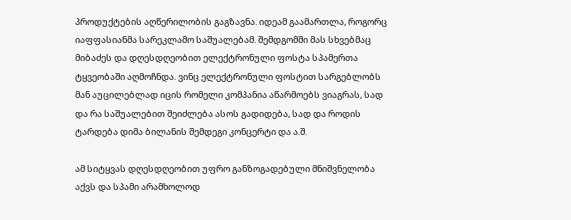პროდუქტების აღწერილობის გაგზავნა. იდეამ გაამართლა, როგორც იაფფასიანმა სარეკლამო საშუალებამ. შემდგომში მას სხვებმაც მიბაძეს და დღესდღეობით ელექტრონული ფოსტა სპამერთა ტყვეობაში აღმოჩნდა. ვინც ელექტრონული ფოსტით სარგებლობს მან აუცილებლად იცის რომელი კომპანია აწარმოებს ვიაგრას, სად და რა საშუალებით შეიძლება ასოს გადიდება, სად და როდის ტარდება დიმა ბილანის შემდეგი კონცერტი და ა.შ.

ამ სიტყვას დღესდღეობით უფრო განზოგადებული მნიშვნელობა აქვს და სპამი არამხოლოდ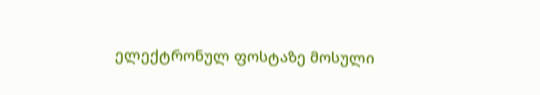ელექტრონულ ფოსტაზე მოსული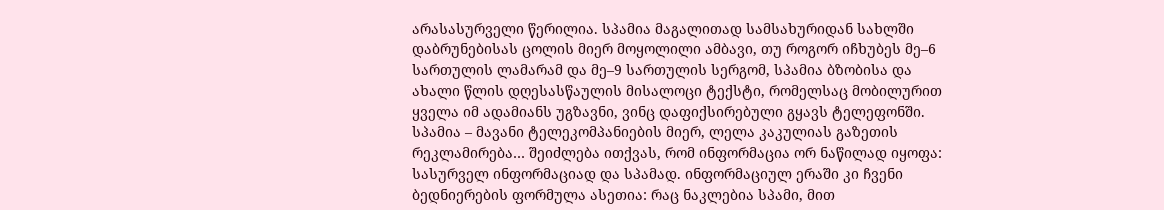არასასურველი წერილია. სპამია მაგალითად სამსახურიდან სახლში დაბრუნებისას ცოლის მიერ მოყოლილი ამბავი, თუ როგორ იჩხუბეს მე–6 სართულის ლამარამ და მე–9 სართულის სერგომ, სპამია ბზობისა და ახალი წლის დღესასწაულის მისალოცი ტექსტი, რომელსაც მობილურით ყველა იმ ადამიანს უგზავნი, ვინც დაფიქსირებული გყავს ტელეფონში. სპამია – მავანი ტელეკომპანიების მიერ, ლელა კაკულიას გაზეთის რეკლამირება… შეიძლება ითქვას, რომ ინფორმაცია ორ ნაწილად იყოფა: სასურველ ინფორმაციად და სპამად. ინფორმაციულ ერაში კი ჩვენი ბედნიერების ფორმულა ასეთია: რაც ნაკლებია სპამი, მით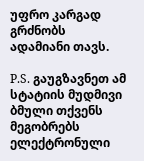უფრო კარგად გრძნობს ადამიანი თავს.

P.S. გაუგზავნეთ ამ სტატიის მუდმივი ბმული თქვენს მეგობრებს ელექტრონული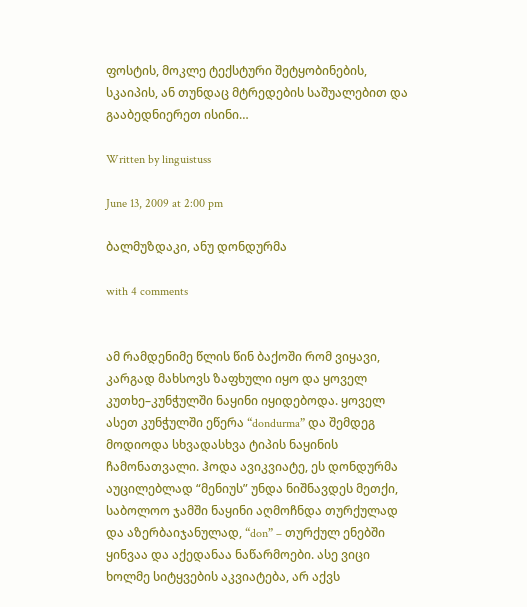ფოსტის, მოკლე ტექსტური შეტყობინების, სკაიპის, ან თუნდაც მტრედების საშუალებით და გააბედნიერეთ ისინი…

Written by linguistuss

June 13, 2009 at 2:00 pm

ბალმუზდაკი, ანუ დონდურმა

with 4 comments


ამ რამდენიმე წლის წინ ბაქოში რომ ვიყავი, კარგად მახსოვს ზაფხული იყო და ყოველ კუთხე–კუნჭულში ნაყინი იყიდებოდა. ყოველ ასეთ კუნჭულში ეწერა “dondurma” და შემდეგ მოდიოდა სხვადასხვა ტიპის ნაყინის ჩამონათვალი. ჰოდა ავიკვიატე, ეს დონდურმა აუცილებლად “მენიუს” უნდა ნიშნავდეს მეთქი, საბოლოო ჯამში ნაყინი აღმოჩნდა თურქულად და აზერბაიჯანულად, “don” – თურქულ ენებში ყინვაა და აქედანაა ნაწარმოები. ასე ვიცი ხოლმე სიტყვების აკვიატება, არ აქვს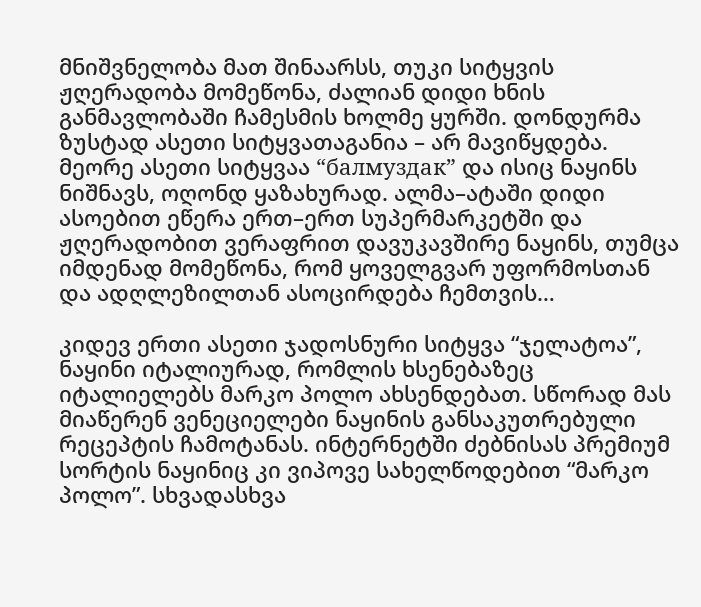მნიშვნელობა მათ შინაარსს, თუკი სიტყვის ჟღერადობა მომეწონა, ძალიან დიდი ხნის განმავლობაში ჩამესმის ხოლმე ყურში. დონდურმა ზუსტად ასეთი სიტყვათაგანია – არ მავიწყდება. მეორე ასეთი სიტყვაა “балмуздак” და ისიც ნაყინს ნიშნავს, ოღონდ ყაზახურად. ალმა–ატაში დიდი ასოებით ეწერა ერთ–ერთ სუპერმარკეტში და ჟღერადობით ვერაფრით დავუკავშირე ნაყინს, თუმცა იმდენად მომეწონა, რომ ყოველგვარ უფორმოსთან და ადღლეზილთან ასოცირდება ჩემთვის…

კიდევ ერთი ასეთი ჯადოსნური სიტყვა “ჯელატოა”, ნაყინი იტალიურად, რომლის ხსენებაზეც იტალიელებს მარკო პოლო ახსენდებათ. სწორად მას მიაწერენ ვენეციელები ნაყინის განსაკუთრებული რეცეპტის ჩამოტანას. ინტერნეტში ძებნისას პრემიუმ სორტის ნაყინიც კი ვიპოვე სახელწოდებით “მარკო პოლო”. სხვადასხვა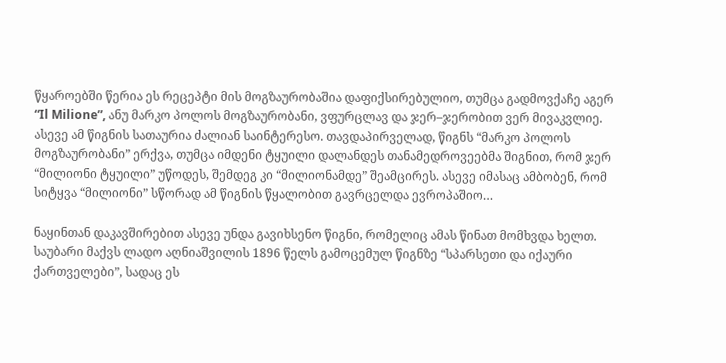წყაროებში წერია ეს რეცეპტი მის მოგზაურობაშია დაფიქსირებულიო, თუმცა გადმოვქაჩე აგერ “Il Milione”, ანუ მარკო პოლოს მოგზაურობანი, ვფურცლავ და ჯერ–ჯერობით ვერ მივაკვლიე. ასევე ამ წიგნის სათაურია ძალიან საინტერესო. თავდაპირველად, წიგნს “მარკო პოლოს მოგზაურობანი” ერქვა, თუმცა იმდენი ტყუილი დალანდეს თანამედროვეებმა შიგნით, რომ ჯერ “მილიონი ტყუილი” უწოდეს, შემდეგ კი “მილიონამდე” შეამცირეს. ასევე იმასაც ამბობენ, რომ სიტყვა “მილიონი” სწორად ამ წიგნის წყალობით გავრცელდა ევროპაშიო…

ნაყინთან დაკავშირებით ასევე უნდა გავიხსენო წიგნი, რომელიც ამას წინათ მომხვდა ხელთ. საუბარი მაქვს ლადო აღნიაშვილის 1896 წელს გამოცემულ წიგნზე “სპარსეთი და იქაური ქართველები”, სადაც ეს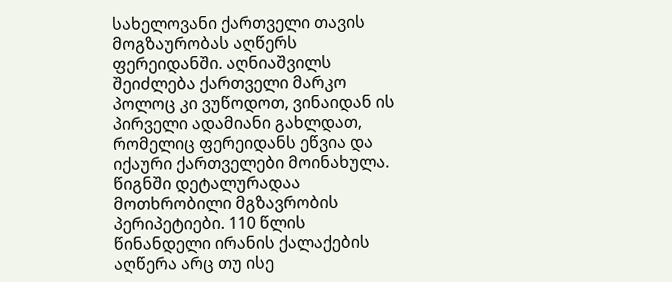სახელოვანი ქართველი თავის მოგზაურობას აღწერს ფერეიდანში. აღნიაშვილს შეიძლება ქართველი მარკო პოლოც კი ვუწოდოთ, ვინაიდან ის პირველი ადამიანი გახლდათ, რომელიც ფერეიდანს ეწვია და იქაური ქართველები მოინახულა. წიგნში დეტალურადაა მოთხრობილი მგზავრობის პერიპეტიები. 110 წლის წინანდელი ირანის ქალაქების აღწერა არც თუ ისე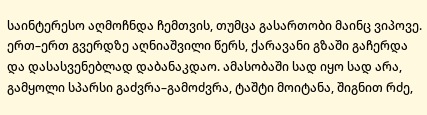საინტერესო აღმოჩნდა ჩემთვის, თუმცა გასართობი მაინც ვიპოვე. ერთ–ერთ გვერდზე აღნიაშვილი წერს, ქარავანი გზაში გაჩერდა და დასასვენებლად დაბანაკდაო. ამასობაში სად იყო სად არა, გამყოლი სპარსი გაძვრა–გამოძვრა, ტაშტი მოიტანა, შიგნით რძე,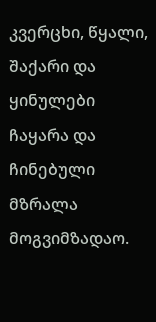კვერცხი, წყალი, შაქარი და ყინულები ჩაყარა და ჩინებული მზრალა მოგვიმზადაო.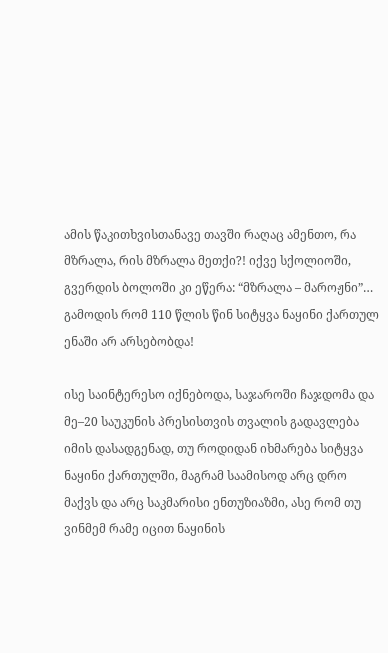ამის წაკითხვისთანავე თავში რაღაც ამენთო, რა მზრალა, რის მზრალა მეთქი?! იქვე სქოლიოში, გვერდის ბოლოში კი ეწერა: “მზრალა – მაროჟნი”… გამოდის რომ 110 წლის წინ სიტყვა ნაყინი ქართულ ენაში არ არსებობდა!

ისე საინტერესო იქნებოდა, საჯაროში ჩაჯდომა და მე–20 საუკუნის პრესისთვის თვალის გადავლება იმის დასადგენად, თუ როდიდან იხმარება სიტყვა ნაყინი ქართულში, მაგრამ საამისოდ არც დრო მაქვს და არც საკმარისი ენთუზიაზმი, ასე რომ თუ ვინმემ რამე იცით ნაყინის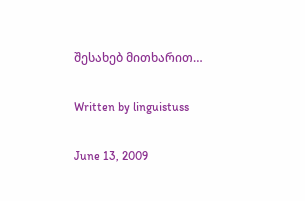შესახებ მითხარით…

Written by linguistuss

June 13, 2009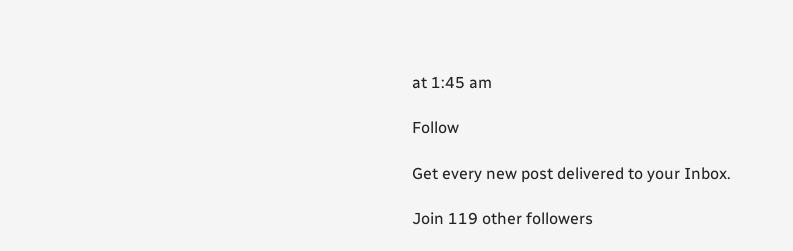at 1:45 am

Follow

Get every new post delivered to your Inbox.

Join 119 other followers